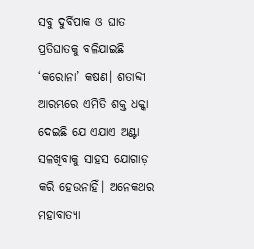ସବୁ ଦୁର୍ବିପାକ ଓ ଘାତ ପ୍ରତିଘାତକୁ ବଳିଯାଇଛି ‘କରୋନା’ କଷଣ। ଶତାବ୍ଦୀ ଆରମ୍ଭରେ ଏମିତି ଶକ୍ତ ଧକ୍କା ଦେଇଛି ଯେ ଏଯାଏ ଅଣ୍ଟା ସଳଖିବାକୁ ସାହସ ଯୋଗାଡ଼ କରି ହେଉନାହିଁ। ଅନେକଥର ମହାବାତ୍ୟା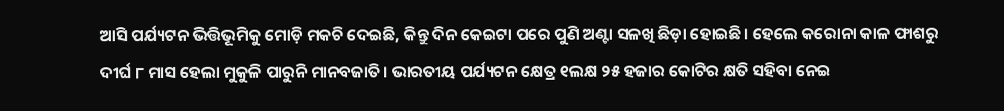ଆସି ପର୍ଯ୍ୟଟନ ଭିତ୍ତିଭୂମିକୁ ମୋଡ଼ି ମକଚି ଦେଇଛି, କିନ୍ତୁ ଦିନ କେଇଟା ପରେ ପୁଣି ଅଣ୍ଟା ସଳଖି ଛିଡ଼ା ହୋଇଛି। ହେଲେ କରୋନା କାଳ ଫାଶରୁ ଦୀର୍ଘ ୮ ମାସ ହେଲା ମୁକୁଳି ପାରୁନି ମାନବଜାତି। ଭାରତୀୟ ପର୍ଯ୍ୟଟନ କ୍ଷେତ୍ର ୧ଲକ୍ଷ ୨୫ ହଜାର କୋଟିର କ୍ଷତି ସହିବା ନେଇ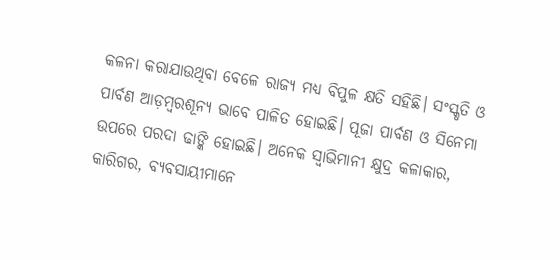କଳନା କରାଯାଉଥିବା ବେଳେ ରାଜ୍ୟ ମଧ୍ୟ ବିପୁଳ କ୍ଷତି ସହିଛି। ସଂସ୍କୃତି ଓ ପାର୍ବଣ ଆଡ଼ମ୍ବରଶୂନ୍ୟ ଭାବେ ପାଳିତ ହୋଇଛି। ପୂଜା ପାର୍ବଣ ଓ ସିନେମା ଉପରେ ପରଦା ଢାଙ୍କି ହୋଇଛି। ଅନେକ ସ୍ବାଭିମାନୀ କ୍ଷୁଦ୍ର କଳାକାର, କାରିଗର, ବ୍ୟବସାୟୀମାନେ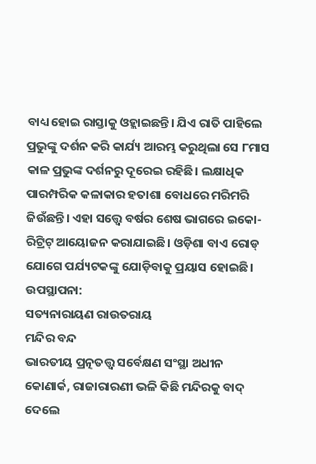ବାଧ୍ୟ ହୋଇ ରାସ୍ତାକୁ ଓହ୍ଲାଇଛନ୍ତି। ଯିଏ ରାତି ପାହିଲେ ପ୍ରଭୁଙ୍କୁ ଦର୍ଶନ କରି କାର୍ଯ୍ୟ ଆରମ୍ଭ କରୁଥିଲା ସେ ୮ମାସ କାଳ ପ୍ରଭୁଙ୍କ ଦର୍ଶନରୁ ଦୂରେଇ ରହିଛି। ଲକ୍ଷାଧିକ ପାରମ୍ପରିକ କଳାକାର ହତାଶା ବୋଧରେ ମରିମରି ଜିଉଁଛନ୍ତି। ଏହା ସତ୍ତ୍ବେ ବର୍ଷର ଶେଷ ଭାଗରେ ଇକୋ-ରିଟ୍ରିଟ୍ ଆୟୋଜନ କରାଯାଇଛି। ଓଡ଼ିଶା ବାଏ ରୋଡ୍ ଯୋଗେ ପର୍ଯ୍ୟଟକଙ୍କୁ ଯୋଡ଼ିବାକୁ ପ୍ରୟାସ ହୋଇଛି।
ଉପସ୍ଥାପନା:
ସତ୍ୟନାରାୟଣ ରାଉତରାୟ
ମନ୍ଦିର ବନ୍ଦ
ଭାରତୀୟ ପ୍ରତ୍ନତତ୍ତ୍ବ ସର୍ବେକ୍ଷଣ ସଂସ୍ଥା ଅଧୀନ କୋଣାର୍କ, ରାଜାରାରଣୀ ଭଳି କିଛି ମନ୍ଦିରକୁ ବାଦ୍ ଦେଲେ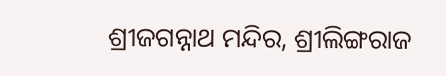ଶ୍ରୀଜଗନ୍ନାଥ ମନ୍ଦିର, ଶ୍ରୀଲିଙ୍ଗରାଜ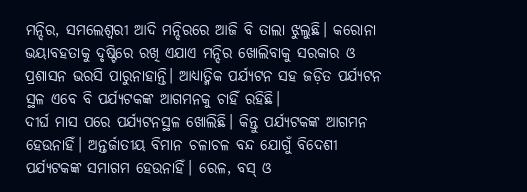ମନ୍ଦିର, ସମଲେଶ୍ବରୀ ଆଦି ମନ୍ଦିରରେ ଆଜି ବି ତାଲା ଝୁଲୁଛି। କରୋନା ଭୟାବହତାକୁ ଦୃଷ୍ଟିରେ ରଖି ଏଯାଏ ମନ୍ଦିର ଖୋଲିବାକୁ ସରକାର ଓ ପ୍ରଶାସନ ଭରସି ପାରୁନାହାନ୍ତି। ଆଧ୍ୟାତ୍ମିକ ପର୍ଯ୍ୟଟନ ସହ ଜଡ଼ିତ ପର୍ଯ୍ୟଟନ ସ୍ଥଳ ଏବେ ବି ପର୍ଯ୍ୟଟକଙ୍କ ଆଗମନକୁ ଚାହିଁ ରହିଛି।
ଦୀର୍ଘ ମାସ ପରେ ପର୍ଯ୍ୟଟନସ୍ଥଳ ଖୋଲିଛି। କିନ୍ତୁ ପର୍ଯ୍ୟଟକଙ୍କ ଆଗମନ ହେଉନାହିଁ। ଅନ୍ତର୍ଜାତୀୟ ବିମାନ ଚଳାଚଳ ବନ୍ଦ ଯୋଗୁଁ ବିଦେଶୀ ପର୍ଯ୍ୟଟକଙ୍କ ସମାଗମ ହେଉନାହିଁ। ରେଳ, ବସ୍ ଓ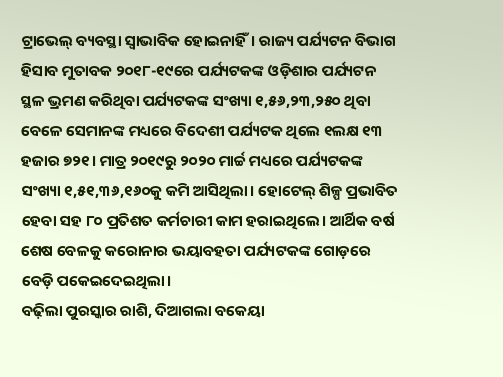ଟ୍ରାଭେଲ୍ ବ୍ୟବସ୍ଥା ସ୍ବାଭାବିକ ହୋଇନାହିଁ। ରାଜ୍ୟ ପର୍ଯ୍ୟଟନ ବିଭାଗ ହିସାବ ମୁତାବକ ୨୦୧୮-୧୯ରେ ପର୍ଯ୍ୟଟକଙ୍କ ଓଡ଼ିଶାର ପର୍ଯ୍ୟଟନ ସ୍ଥଳ ଭ୍ରମଣ କରିଥିବା ପର୍ଯ୍ୟଟକଙ୍କ ସଂଖ୍ୟା ୧,୫୬,୨୩,୨୫୦ ଥିବା ବେଳେ ସେମାନଙ୍କ ମଧ୍ୟରେ ବିଦେଶୀ ପର୍ଯ୍ୟଟକ ଥିଲେ ୧ଲକ୍ଷ ୧୩ ହଜାର ୭୨୧। ମାତ୍ର ୨୦୧୯ରୁ ୨୦୨୦ ମାର୍ଚ୍ଚ ମଧ୍ୟରେ ପର୍ଯ୍ୟଟକଙ୍କ ସଂଖ୍ୟା ୧,୫୧,୩୬,୧୬୦କୁ କମି ଆସିଥିଲା। ହୋଟେଲ୍ ଶିଳ୍ପ ପ୍ରଭାବିତ ହେବା ସହ ୮୦ ପ୍ରତିଶତ କର୍ମଚାରୀ କାମ ହରାଇଥିଲେ। ଆର୍ଥିକ ବର୍ଷ ଶେଷ ବେଳକୁ କରୋନାର ଭୟାବହତା ପର୍ଯ୍ୟଟକଙ୍କ ଗୋଡ଼ରେ ବେଡ଼ି ପକେଇଦେଇଥିଲା।
ବଢ଼ିଲା ପୁରସ୍କାର ରାଶି, ଦିଆଗଲା ବକେୟା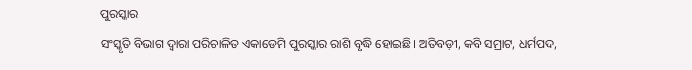ପୁରସ୍କାର
ସଂସ୍କୃତି ବିଭାଗ ଦ୍ୱାରା ପରିଚାଳିତ ଏକାଡେମି ପୁରସ୍କାର ରାଶି ବୃଦ୍ଧି ହୋଇଛି। ଅତିବଡ଼ୀ, କବି ସମ୍ରାଟ, ଧର୍ମପଦ,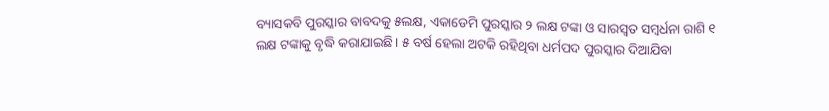ବ୍ୟାସକବି ପୁରସ୍କାର ବାବଦକୁ ୫ଲକ୍ଷ, ଏକାଡେମି ପୁରସ୍କାର ୨ ଲକ୍ଷ ଟଙ୍କା ଓ ସାରସ୍ବତ ସମ୍ବର୍ଧନା ରାଶି ୧ ଲକ୍ଷ ଟଙ୍କାକୁ ବୃଦ୍ଧି କରାଯାଇଛି। ୫ ବର୍ଷ ହେଲା ଅଟକି ରହିଥିବା ଧର୍ମପଦ ପୁରସ୍କାର ଦିଆଯିବା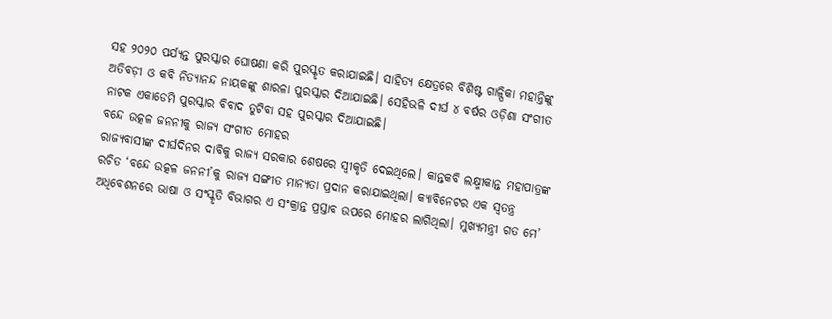ସହ ୨୦୨୦ ପର୍ଯ୍ୟନ୍ତ ପୁରସ୍କାର ଘୋଷଣା କରି ପୁରସ୍କୃତ କରାଯାଇଛି। ସାହିତ୍ୟ କ୍ଷେତ୍ରରେ ବିଶିଷ୍ଟ ଗାଳ୍ପିକା ମହାନ୍ତିଙ୍କୁ ଅତିବଡ଼ୀ ଓ କବି ନିତ୍ୟାନନ୍ଦ ନାୟକଙ୍କୁ ଶାରଳା ପୁରସ୍କାର ଦିଆଯାଇଛି। ସେହିଭଳି ଦୀର୍ଘ ୪ ବର୍ଷର ଓଡ଼ିଶା ସଂଗୀତ ନାଟକ ଏକାଡେମି ପୁରସ୍କାର ବିବାଦ ତୁଟିବା ସହ ପୁରସ୍କାର ଦିଆଯାଇଛି।
ବନ୍ଦେ ଉତ୍କଳ ଜନନୀକୁ ରାଜ୍ୟ ସଂଗୀତ ମୋହର
ରାଜ୍ୟବାସୀଙ୍କ ଦୀର୍ଘଦିନର ଦାବିକୁ ରାଜ୍ୟ ସରକାର ଶେଷରେ ସ୍ବୀକୃତି ଦେଇଥିଲେ। କାନ୍ତକବି ଲକ୍ଷ୍ମୀକାନ୍ତ ମହାପାତ୍ରଙ୍କ ରଚିତ ‘ବନ୍ଦେ ଉତ୍କଳ ଜନନୀ’କୁ ରାଜ୍ୟ ସଙ୍ଗୀତ ମାନ୍ୟତା ପ୍ରଦାନ କରାଯାଇଥିଲା। କ୍ୟାବିନେଟର ଏକ ସ୍ବତନ୍ତ୍ର ଅଧିବେଶନରେ ଭାଷା ଓ ସଂସ୍କୃତି ବିଭାଗର ଏ ସଂକ୍ରାନ୍ତ ପ୍ରସ୍ତାବ ଉପରେ ମୋହର ଲାଗିଥିଲା। ମୁଖ୍ୟମନ୍ତ୍ରୀ ଗତ ମେ’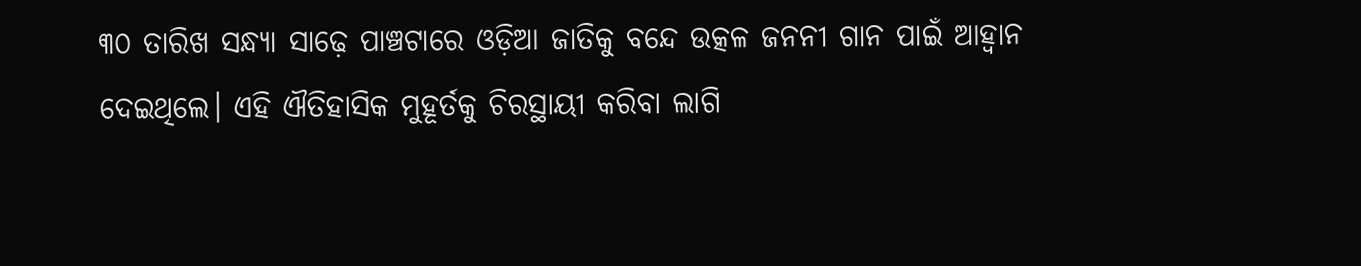୩୦ ତାରିଖ ସନ୍ଧ୍ୟା ସାଢ଼େ ପାଞ୍ଚଟାରେ ଓଡ଼ିଆ ଜାତିକୁ ବନ୍ଦେ ଉତ୍କଳ ଜନନୀ ଗାନ ପାଇଁ ଆହ୍ବାନ ଦେଇଥିଲେ। ଏହି ଐତିହାସିକ ମୁହୂର୍ତକୁ ଚିରସ୍ଥାୟୀ କରିବା ଲାଗି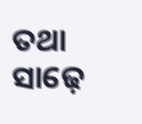ତଥା ସାଢ଼େ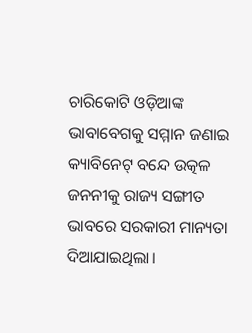ଚାରିକୋଟି ଓଡ଼ିଆଙ୍କ ଭାବାବେଗକୁ ସମ୍ମାନ ଜଣାଇ କ୍ୟାବିନେଟ୍ ବନ୍ଦେ ଉତ୍କଳ ଜନନୀକୁ ରାଜ୍ୟ ସଙ୍ଗୀତ ଭାବରେ ସରକାରୀ ମାନ୍ୟତା ଦିଆଯାଇଥିଲା।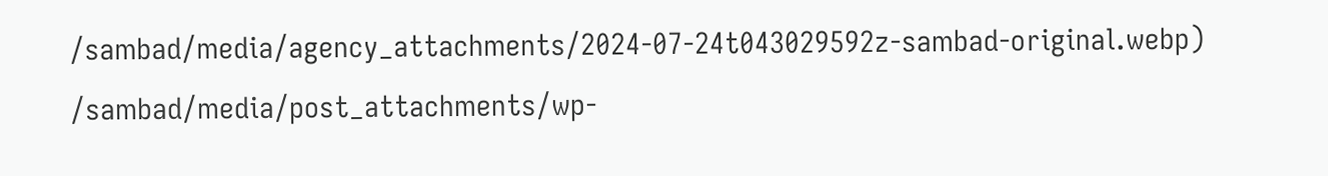/sambad/media/agency_attachments/2024-07-24t043029592z-sambad-original.webp)
/sambad/media/post_attachments/wp-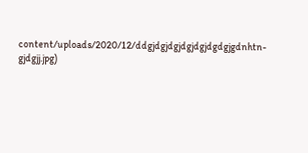content/uploads/2020/12/ddgjdgjdgjdgjdgjdgdgjgdnhtn-gjdgjj.jpg)